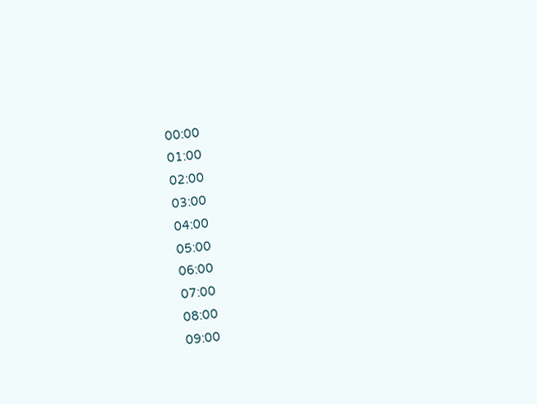00:00
01:00
02:00
03:00
04:00
05:00
06:00
07:00
08:00
09:00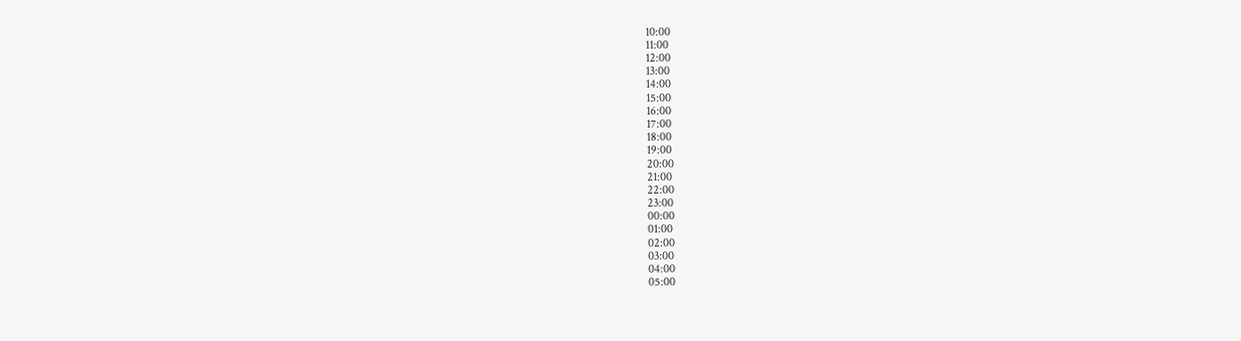10:00
11:00
12:00
13:00
14:00
15:00
16:00
17:00
18:00
19:00
20:00
21:00
22:00
23:00
00:00
01:00
02:00
03:00
04:00
05:00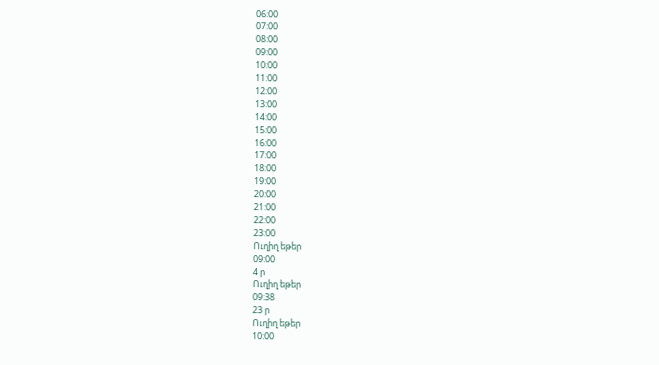06:00
07:00
08:00
09:00
10:00
11:00
12:00
13:00
14:00
15:00
16:00
17:00
18:00
19:00
20:00
21:00
22:00
23:00
Ուղիղ եթեր
09:00
4 ր
Ուղիղ եթեր
09:38
23 ր
Ուղիղ եթեր
10:00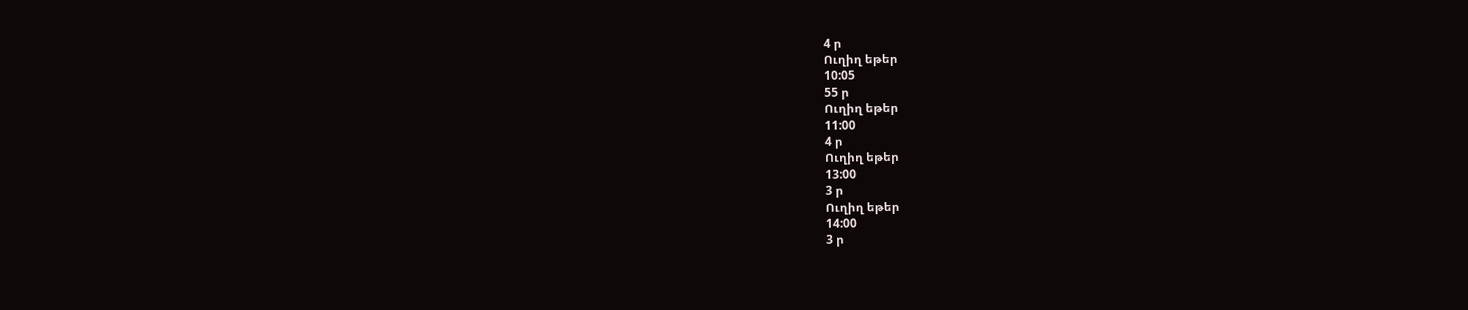4 ր
Ուղիղ եթեր
10:05
55 ր
Ուղիղ եթեր
11:00
4 ր
Ուղիղ եթեր
13:00
3 ր
Ուղիղ եթեր
14:00
3 ր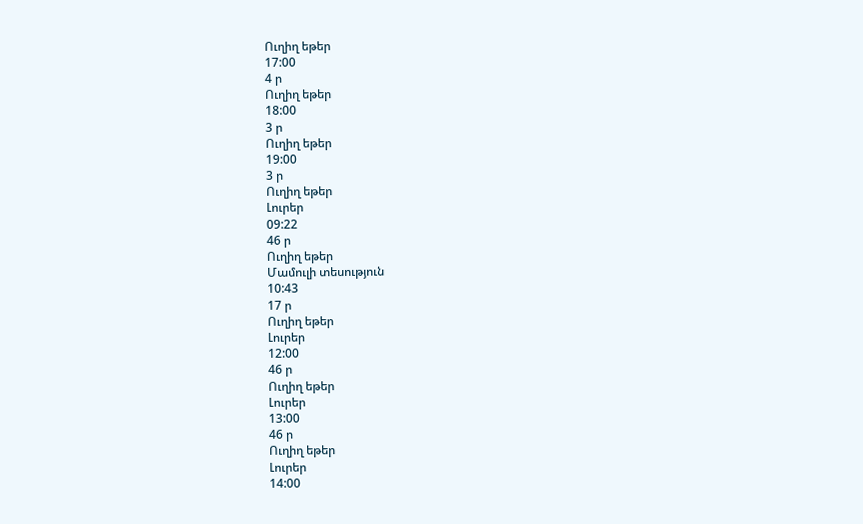Ուղիղ եթեր
17:00
4 ր
Ուղիղ եթեր
18:00
3 ր
Ուղիղ եթեր
19:00
3 ր
Ուղիղ եթեր
Լուրեր
09:22
46 ր
Ուղիղ եթեր
Մամուլի տեսություն
10:43
17 ր
Ուղիղ եթեր
Լուրեր
12:00
46 ր
Ուղիղ եթեր
Լուրեր
13:00
46 ր
Ուղիղ եթեր
Լուրեր
14:00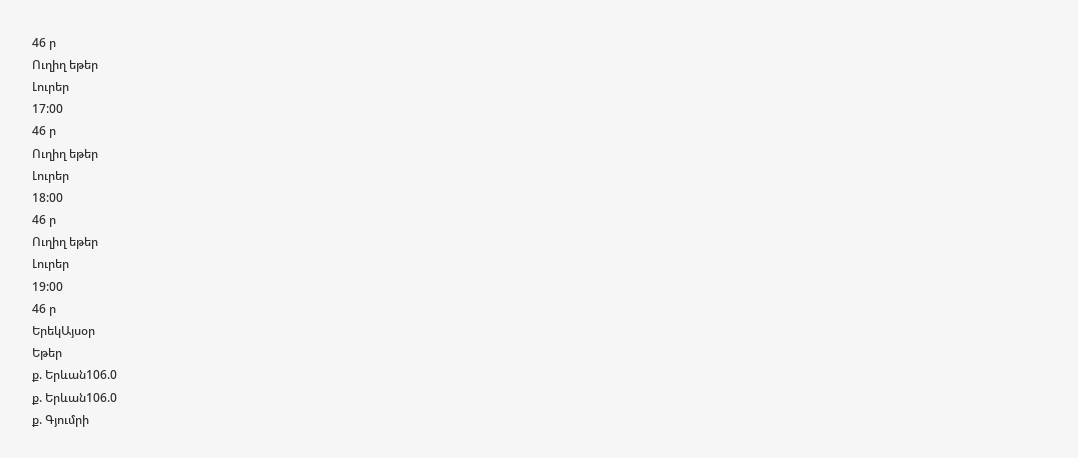46 ր
Ուղիղ եթեր
Լուրեր
17:00
46 ր
Ուղիղ եթեր
Լուրեր
18:00
46 ր
Ուղիղ եթեր
Լուրեր
19:00
46 ր
ԵրեկԱյսօր
Եթեր
ք. Երևան106.0
ք. Երևան106.0
ք. Գյումրի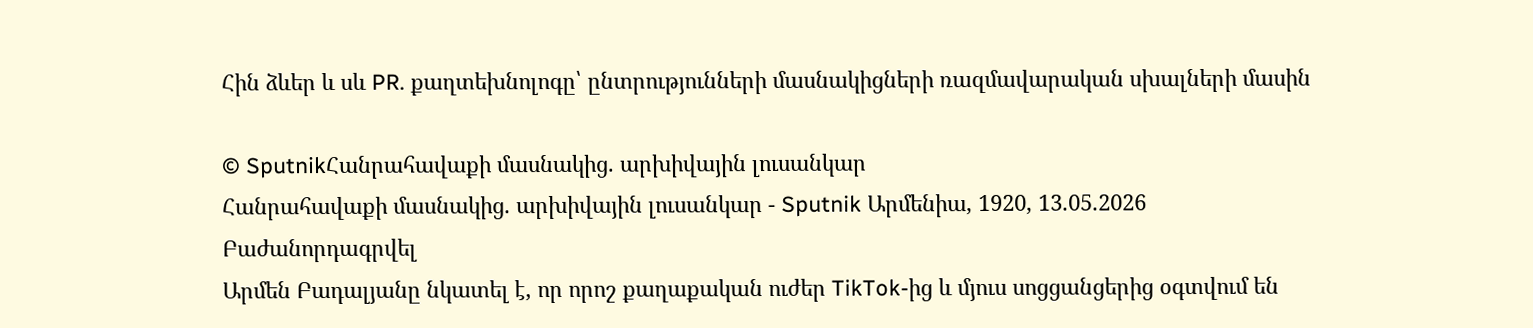Հին ձևեր և սև PR. քաղտեխնոլոգը՝ ընտրությունների մասնակիցների ռազմավարական սխալների մասին

© SputnikՀանրահավաքի մասնակից. արխիվային լուսանկար
Հանրահավաքի մասնակից. արխիվային լուսանկար - Sputnik Արմենիա, 1920, 13.05.2026
Բաժանորդագրվել
Արմեն Բադալյանը նկատել է, որ որոշ քաղաքական ուժեր TikTok-ից և մյուս սոցցանցերից օգտվում են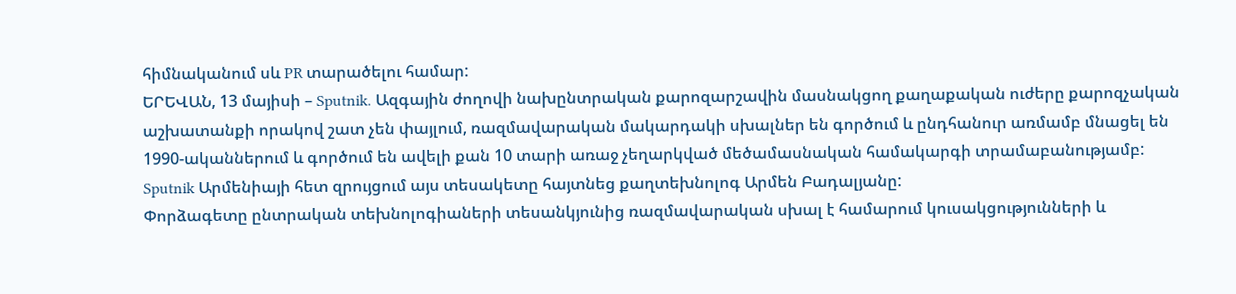հիմնականում սև PR տարածելու համար:
ԵՐԵՎԱՆ, 13 մայիսի – Sputnik. Ազգային ժողովի նախընտրական քարոզարշավին մասնակցող քաղաքական ուժերը քարոզչական աշխատանքի որակով շատ չեն փայլում, ռազմավարական մակարդակի սխալներ են գործում և ընդհանուր առմամբ մնացել են 1990-ականներում և գործում են ավելի քան 10 տարի առաջ չեղարկված մեծամասնական համակարգի տրամաբանությամբ: Sputnik Արմենիայի հետ զրույցում այս տեսակետը հայտնեց քաղտեխնոլոգ Արմեն Բադալյանը:
Փորձագետը ընտրական տեխնոլոգիաների տեսանկյունից ռազմավարական սխալ է համարում կուսակցությունների և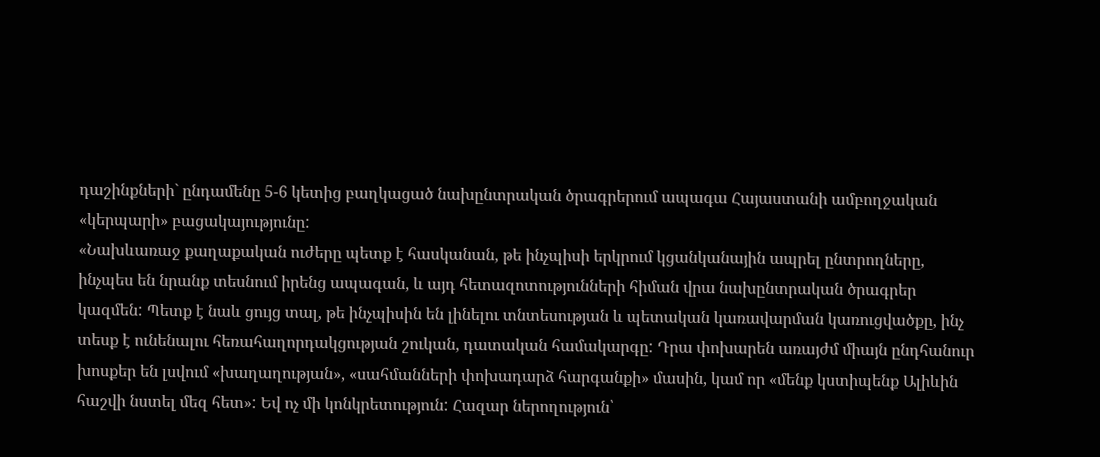դաշինքների` ընդամենը 5-6 կետից բաղկացած նախընտրական ծրագրերում ապագա Հայաստանի ամբողջական «կերպարի» բացակայությունը:
«Նախևառաջ քաղաքական ուժերը պետք է հասկանան, թե ինչպիսի երկրում կցանկանային ապրել ընտրողները, ինչպես են նրանք տեսնում իրենց ապագան, և այդ հետազոտությունների հիման վրա նախընտրական ծրագրեր կազմեն: Պետք է նաև ցույց տալ, թե ինչպիսին են լինելու տնտեսության և պետական կառավարման կառուցվածքը, ինչ տեսք է ունենալու հեռահաղորդակցության շուկան, դատական համակարգը: Դրա փոխարեն առայժմ միայն ընդհանուր խոսքեր են լսվում «խաղաղության», «սահմանների փոխադարձ հարգանքի» մասին, կամ որ «մենք կստիպենք Ալիևին հաշվի նստել մեզ հետ»: Եվ ոչ մի կոնկրետություն: Հազար ներողություն՝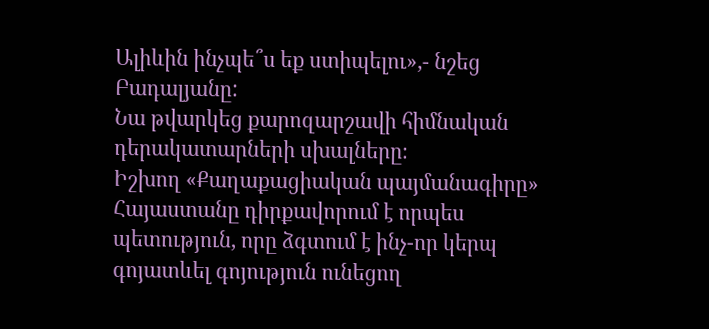Ալիևին ինչպե՞ս եք ստիպելու»,- նշեց Բադալյանը:
Նա թվարկեց քարոզարշավի հիմնական դերակատարների սխալները։
Իշխող «Քաղաքացիական պայմանագիրը» Հայաստանը դիրքավորում է որպես պետություն, որը ձգտում է ինչ-որ կերպ գոյատևել գոյություն ունեցող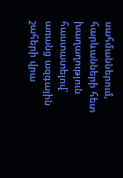սահմաններում, հարևանների հետ խաղաղություն հաստատելով՝ առանց ազգային շահերի վրա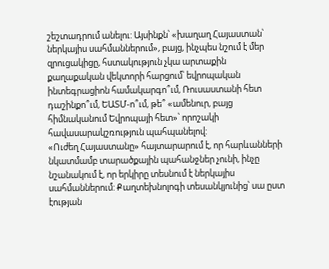շեշտադրում անելու: Այսինքն՝ «խաղաղ Հայաստան՝ ներկայիս սահմաններում», բայց, ինչպես նշում է մեր զրուցակիցը, հստակություն չկա արտաքին քաղաքական վեկտորի հարցում՝ եվրոպական ինտեգրացիոն համակարգո՞ւմ, Ռուսաստանի հետ դաշինքո՞ւմ, ԵԱՏՄ-ո՞ւմ, թե՞ «ամենուր, բայց հիմնականում Եվրոպայի հետ»՝ որոշակի հավասարակշռություն պահպանելով:
«Ուժեղ Հայաստանը» հայտարարում է, որ հարևանների նկատմամբ տարածքային պահանջներ չունի, ինչը նշանակում է, որ երկիրը տեսնում է ներկայիս սահմաններում: Քաղտեխնոլոգի տեսանկյունից՝ սա ըստ էության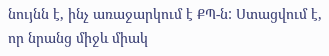նույնն է, ինչ առաջարկում է ՔՊ-ն: Ստացվում է, որ նրանց միջև միակ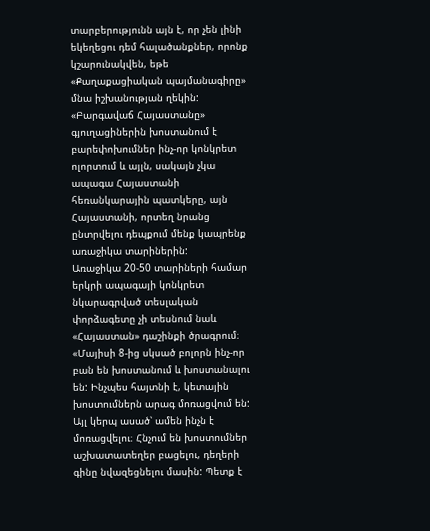տարբերությունն այն է, որ չեն լինի եկեղեցու դեմ հալածանքներ, որոնք կշարունակվեն, եթե «Քաղաքացիական պայմանագիրը» մնա իշխանության ղեկին:
«Բարգավաճ Հայաստանը» գյուղացիներին խոստանում է բարեփոխումներ ինչ-որ կոնկրետ ոլորտում և այլն, սակայն չկա ապագա Հայաստանի հեռանկարային պատկերը, այն Հայաստանի, որտեղ նրանց ընտրվելու դեպքում մենք կապրենք առաջիկա տարիներին:
Առաջիկա 20-50 տարիների համար երկրի ապագայի կոնկրետ նկարագրված տեսլական փորձագետը չի տեսնում նաև «Հայաստան» դաշինքի ծրագրում։
«Մայիսի 8-ից սկսած բոլորն ինչ-որ բան են խոստանում և խոստանալու են: Ինչպես հայտնի է, կետային խոստումներն արագ մոռացվում են: Այլ կերպ ասած՝ ամեն ինչն է մոռացվելու։ Հնչում են խոստումներ աշխատատեղեր բացելու, դեղերի գինը նվազեցնելու մասին: Պետք է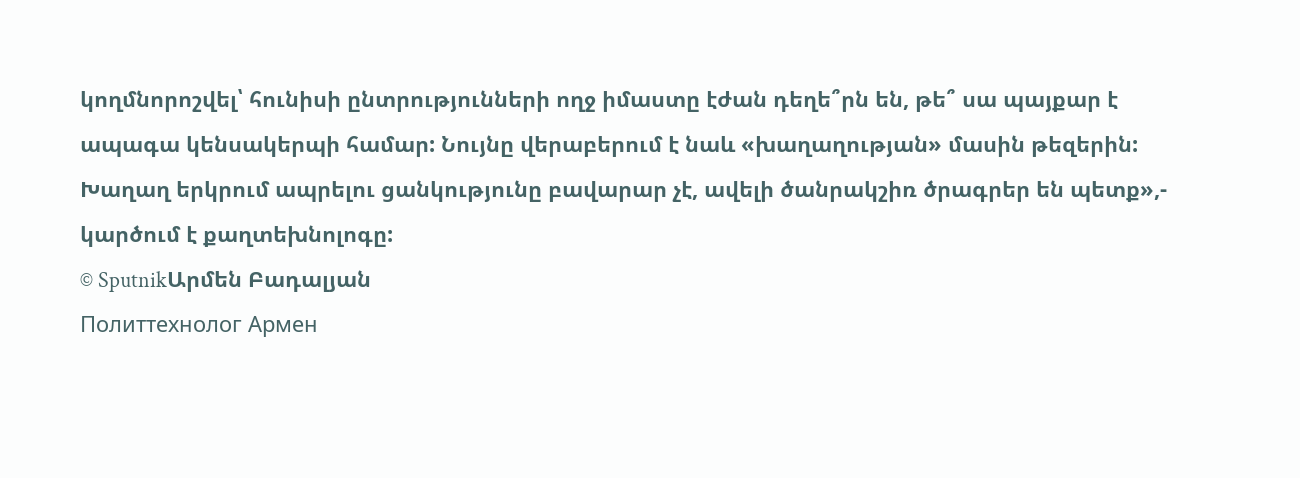կողմնորոշվել՝ հունիսի ընտրությունների ողջ իմաստը էժան դեղե՞րն են, թե՞ սա պայքար է ապագա կենսակերպի համար: Նույնը վերաբերում է նաև «խաղաղության» մասին թեզերին: Խաղաղ երկրում ապրելու ցանկությունը բավարար չէ, ավելի ծանրակշիռ ծրագրեր են պետք»,- կարծում է քաղտեխնոլոգը:
© SputnikԱրմեն Բադալյան
Политтехнолог Армен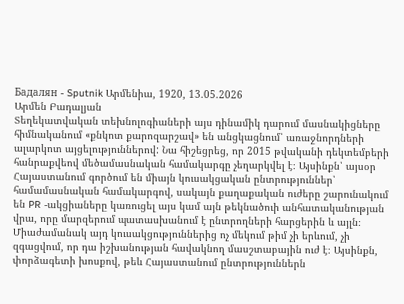Бадалян - Sputnik Արմենիա, 1920, 13.05.2026
Արմեն Բադալյան
Տեղեկատվական տեխնոլոգիաների այս դինամիկ դարում մասնակիցները հիմնականում «քնկոտ քարոզարշավ» են անցկացնում՝ առաջնորդների ալարկոտ այցելություններով: Նա հիշեցրեց, որ 2015 թվականի դեկտեմբերի հանրաքվեով մեծամասնական համակարգը չեղարկվել է։ Այսինքն՝ այսօր Հայաստանում գործում են միայն կուսակցական ընտրություններ՝ համամասնական համակարգով, սակայն քաղաքական ուժերը շարունակում են PR -ակցիաները կառուցել այս կամ այն թեկնածուի անհատականության վրա, որը մարզերում պատասխանում է ընտրողների հարցերին և այլն։
Միաժամանակ այդ կուսակցություններից ոչ մեկում թիմ չի երևում, չի զգացվում, որ դա իշխանության հավակնող մասշտաբային ուժ է։ Այսինքն, փորձագետի խոսքով, թեև Հայաստանում ընտրություններն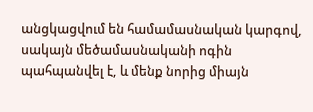անցկացվում են համամասնական կարգով, սակայն մեծամասնականի ոգին պահպանվել է, և մենք նորից միայն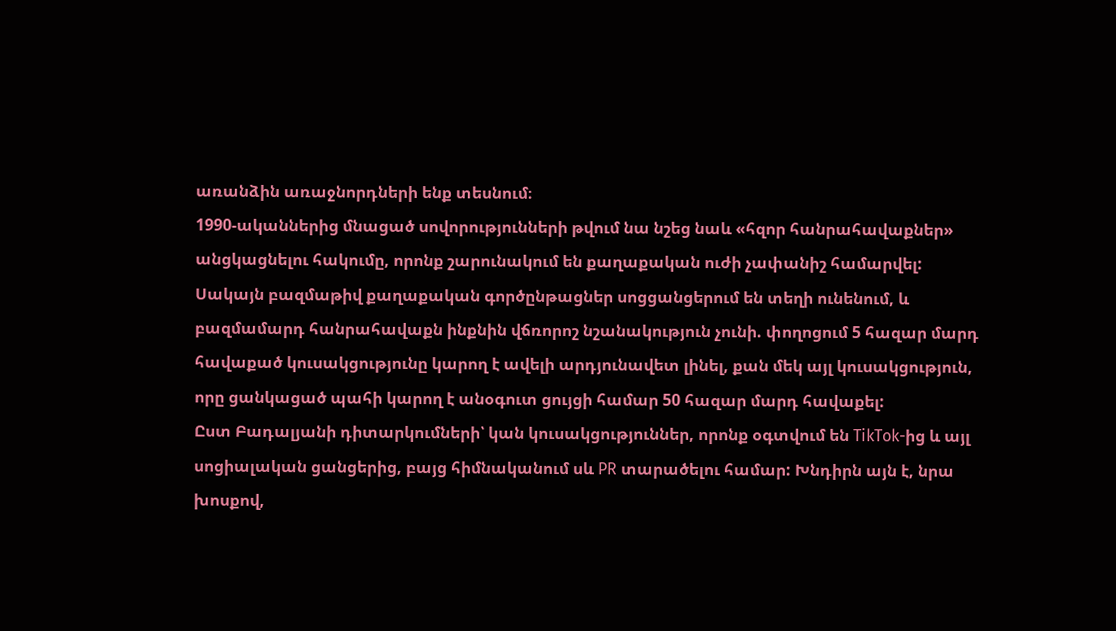առանձին առաջնորդների ենք տեսնում։
1990-ականներից մնացած սովորությունների թվում նա նշեց նաև «հզոր հանրահավաքներ» անցկացնելու հակումը, որոնք շարունակում են քաղաքական ուժի չափանիշ համարվել: Սակայն բազմաթիվ քաղաքական գործընթացներ սոցցանցերում են տեղի ունենում, և բազմամարդ հանրահավաքն ինքնին վճռորոշ նշանակություն չունի. փողոցում 5 հազար մարդ հավաքած կուսակցությունը կարող է ավելի արդյունավետ լինել, քան մեկ այլ կուսակցություն, որը ցանկացած պահի կարող է անօգուտ ցույցի համար 50 հազար մարդ հավաքել:
Ըստ Բադալյանի դիտարկումների՝ կան կուսակցություններ, որոնք օգտվում են TikTok-ից և այլ սոցիալական ցանցերից, բայց հիմնականում սև PR տարածելու համար: Խնդիրն այն է, նրա խոսքով,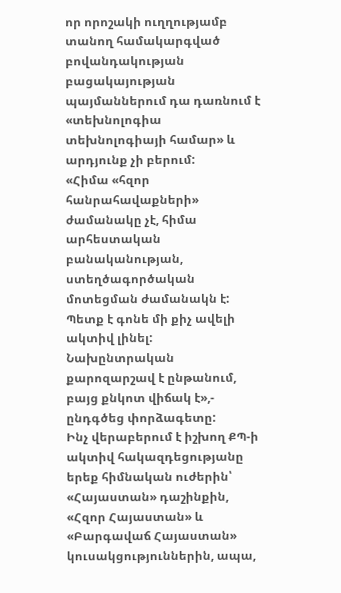որ որոշակի ուղղությամբ տանող համակարգված բովանդակության բացակայության պայմաններում դա դառնում է «տեխնոլոգիա տեխնոլոգիայի համար» և արդյունք չի բերում:
«Հիմա «հզոր հանրահավաքների» ժամանակը չէ, հիմա արհեստական բանականության, ստեղծագործական մոտեցման ժամանակն է: Պետք է գոնե մի քիչ ավելի ակտիվ լինել: Նախընտրական քարոզարշավ է ընթանում, բայց քնկոտ վիճակ է»,- ընդգծեց փորձագետը:
Ինչ վերաբերում է իշխող ՔՊ-ի ակտիվ հակազդեցությանը երեք հիմնական ուժերին՝ «Հայաստան» դաշինքին, «Հզոր Հայաստան» և «Բարգավաճ Հայաստան» կուսակցություններին, ապա,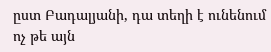ըստ Բադալյանի, դա տեղի է ունենում ոչ թե այն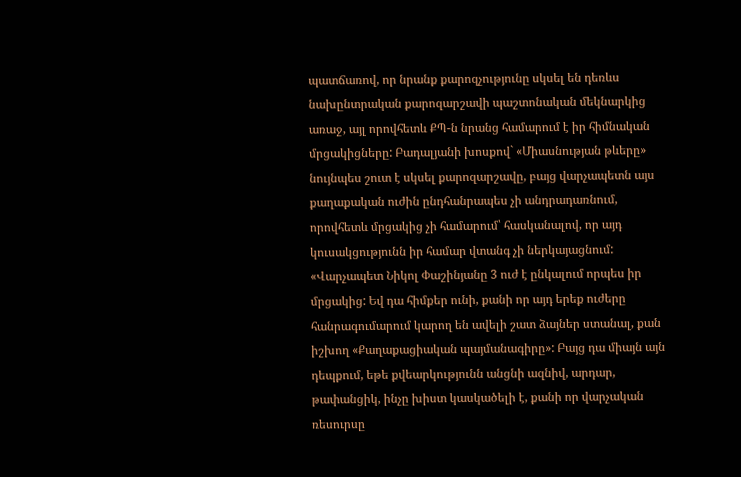պատճառով, որ նրանք քարոզչությունը սկսել են դեռևս նախընտրական քարոզարշավի պաշտոնական մեկնարկից առաջ, այլ որովհետև ՔՊ-ն նրանց համարում է իր հիմնական մրցակիցները: Բադալյանի խոսքով` «Միասնության թևերը» նույնպես շուտ է սկսել քարոզարշավը, բայց վարչապետն այս քաղաքական ուժին ընդհանրապես չի անդրադառնում, որովհետև մրցակից չի համարում՝ հասկանալով, որ այդ կուսակցությունն իր համար վտանգ չի ներկայացնում:
«Վարչապետ Նիկոլ Փաշինյանը 3 ուժ է ընկալում որպես իր մրցակից: Եվ դա հիմքեր ունի, քանի որ այդ երեք ուժերը հանրագումարում կարող են ավելի շատ ձայներ ստանալ, քան իշխող «Քաղաքացիական պայմանագիրը»: Բայց դա միայն այն դեպքում, եթե քվեարկությունն անցնի ազնիվ, արդար, թափանցիկ, ինչը խիստ կասկածելի է, քանի որ վարչական ռեսուրսը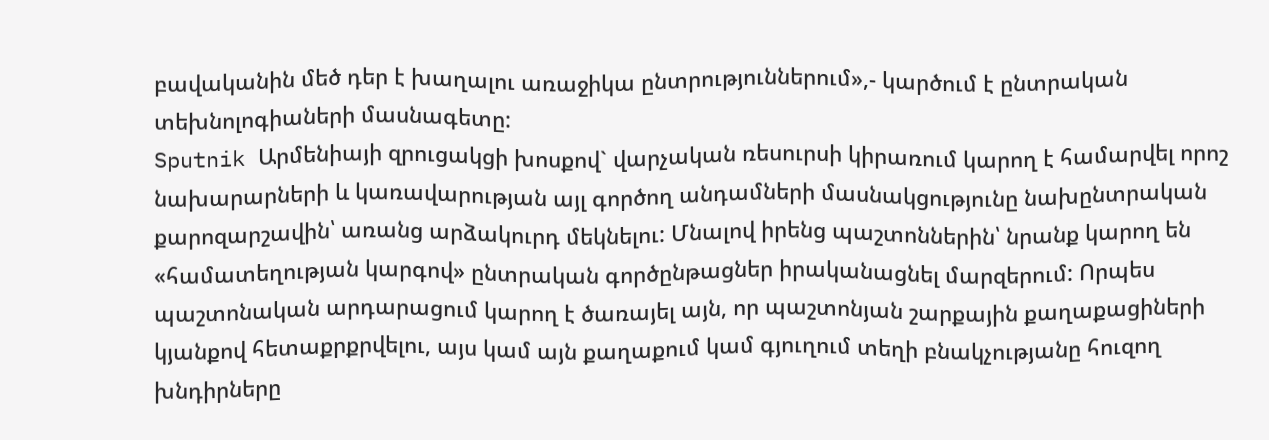բավականին մեծ դեր է խաղալու առաջիկա ընտրություններում»,- կարծում է ընտրական տեխնոլոգիաների մասնագետը:
Sputnik Արմենիայի զրուցակցի խոսքով` վարչական ռեսուրսի կիրառում կարող է համարվել որոշ նախարարների և կառավարության այլ գործող անդամների մասնակցությունը նախընտրական քարոզարշավին՝ առանց արձակուրդ մեկնելու: Մնալով իրենց պաշտոններին՝ նրանք կարող են «համատեղության կարգով» ընտրական գործընթացներ իրականացնել մարզերում: Որպես պաշտոնական արդարացում կարող է ծառայել այն, որ պաշտոնյան շարքային քաղաքացիների կյանքով հետաքրքրվելու, այս կամ այն քաղաքում կամ գյուղում տեղի բնակչությանը հուզող խնդիրները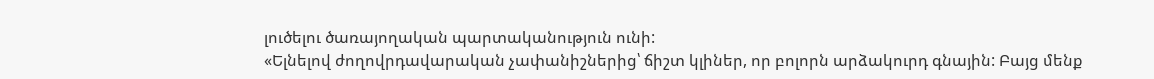լուծելու ծառայողական պարտականություն ունի:
«Ելնելով ժողովրդավարական չափանիշներից՝ ճիշտ կլիներ, որ բոլորն արձակուրդ գնային: Բայց մենք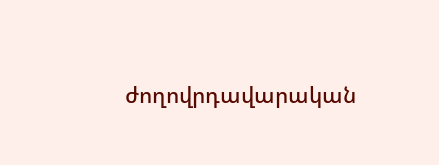ժողովրդավարական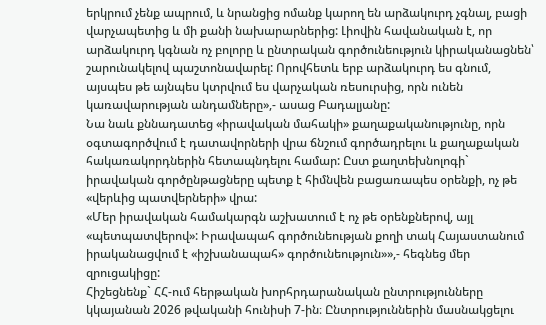երկրում չենք ապրում, և նրանցից ոմանք կարող են արձակուրդ չգնալ, բացի վարչապետից և մի քանի նախարարներից: Լիովին հավանական է, որ արձակուրդ կգնան ոչ բոլորը և ընտրական գործունեություն կիրականացնեն՝ շարունակելով պաշտոնավարել: Որովհետև երբ արձակուրդ ես գնում, այսպես թե այնպես կտրվում ես վարչական ռեսուրսից, որն ունեն կառավարության անդամները»,- ասաց Բադալյանը:
Նա նաև քննադատեց «իրավական մահակի» քաղաքականությունը, որն օգտագործվում է դատավորների վրա ճնշում գործադրելու և քաղաքական հակառակորդներին հետապնդելու համար: Ըստ քաղտեխնոլոգի` իրավական գործընթացները պետք է հիմնվեն բացառապես օրենքի, ոչ թե «վերևից պատվերների» վրա:
«Մեր իրավական համակարգն աշխատում է ոչ թե օրենքներով, այլ «պետպատվերով»: Իրավապահ գործունեության քողի տակ Հայաստանում իրականացվում է «իշխանապահ» գործունեություն»»,- հեգնեց մեր զրուցակիցը:
Հիշեցնենք` ՀՀ-ում հերթական խորհրդարանական ընտրությունները կկայանան 2026 թվականի հունիսի 7-ին։ Ընտրություններին մասնակցելու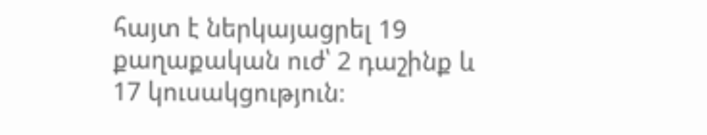հայտ է ներկայացրել 19 քաղաքական ուժ՝ 2 դաշինք և 17 կուսակցություն։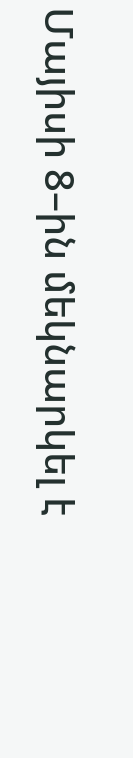Մայիսի 8–ին մեկնարկել է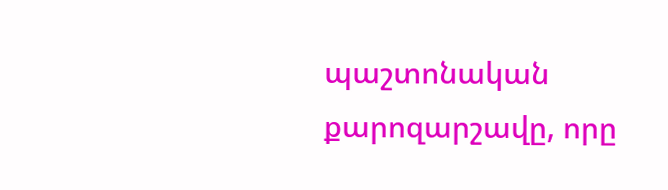պաշտոնական քարոզարշավը, որը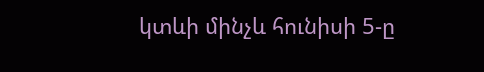կտևի մինչև հունիսի 5-ը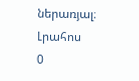ներառյալ։
Լրահոս
0